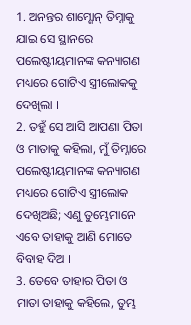1. ଅନନ୍ତର ଶାମ୍ଶୋନ୍ ତିମ୍ନାକୁ ଯାଇ ସେ ସ୍ଥାନରେ ପଲେଷ୍ଟୀୟମାନଙ୍କ କନ୍ୟାଗଣ ମଧ୍ୟରେ ଗୋଟିଏ ସ୍ତ୍ରୀଲୋକକୁ ଦେଖିଲା ।
2. ତହୁଁ ସେ ଆସି ଆପଣା ପିତା ଓ ମାତାକୁ କହିଲା, ମୁଁ ତିମ୍ନାରେ ପଲେଷ୍ଟୀୟମାନଙ୍କ କନ୍ୟାଗଣ ମଧ୍ୟରେ ଗୋଟିଏ ସ୍ତ୍ରୀଲୋକ ଦେଖିଅଛି; ଏଣୁ ତୁମ୍ଭେମାନେ ଏବେ ତାହାକୁ ଆଣି ମୋତେ ବିବାହ ଦିଅ ।
3. ତେବେ ତାହାର ପିତା ଓ ମାତା ତାହାକୁ କହିଲେ, ତୁମ୍ଭ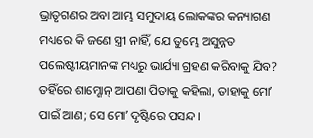ଭ୍ରାତୃଗଣର ଅବା ଆମ୍ଭ ସମୁଦାୟ ଲୋକଙ୍କର କନ୍ୟାଗଣ ମଧ୍ୟରେ କି ଜଣେ ସ୍ତ୍ରୀ ନାହିଁ, ଯେ ତୁମ୍ଭେ ଅସୁନ୍ନତ ପଲେଷ୍ଟୀୟମାନଙ୍କ ମଧ୍ୟରୁ ଭାର୍ଯ୍ୟା ଗ୍ରହଣ କରିବାକୁ ଯିବ? ତହିଁରେ ଶାମ୍ଶୋନ୍ ଆପଣା ପିତାକୁ କହିଲା, ତାହାକୁ ମୋʼ ପାଇଁ ଆଣ; ସେ ମୋʼ ଦୃଷ୍ଟିରେ ପସନ୍ଦ ।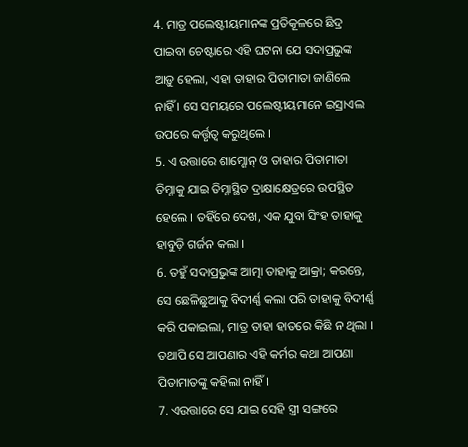4. ମାତ୍ର ପଲେଷ୍ଟୀୟମାନଙ୍କ ପ୍ରତିକୂଳରେ ଛିଦ୍ର ପାଇବା ଚେଷ୍ଟାରେ ଏହି ଘଟନା ଯେ ସଦାପ୍ରଭୁଙ୍କ ଆଡ଼ୁ ହେଲା, ଏହା ତାହାର ପିତାମାତା ଜାଣିଲେ ନାହିଁ । ସେ ସମୟରେ ପଲେଷ୍ଟୀୟମାନେ ଇସ୍ରାଏଲ ଉପରେ କର୍ତ୍ତୃତ୍ଵ କରୁଥିଲେ ।
5. ଏ ଉତ୍ତାରେ ଶାମ୍ଶୋନ୍ ଓ ତାହାର ପିତାମାତା ତିମ୍ନାକୁ ଯାଇ ତିମ୍ନାସ୍ଥିତ ଦ୍ରାକ୍ଷାକ୍ଷେତ୍ରରେ ଉପସ୍ଥିତ ହେଲେ । ତହିଁରେ ଦେଖ, ଏକ ଯୁବା ସିଂହ ତାହାକୁ ହାବୁଡ଼ି ଗର୍ଜନ କଲା ।
6. ତହୁଁ ସଦାପ୍ରଭୁଙ୍କ ଆତ୍ମା ତାହାକୁ ଆକ୍ରା; କରନ୍ତେ, ସେ ଛେଳିଛୁଆକୁ ବିଦୀର୍ଣ୍ଣ କଲା ପରି ତାହାକୁ ବିଦୀର୍ଣ୍ଣ କରି ପକାଇଲା, ମାତ୍ର ତାହା ହାତରେ କିଛି ନ ଥିଲା । ତଥାପି ସେ ଆପଣାର ଏହି କର୍ମର କଥା ଆପଣା ପିତାମାତଙ୍କୁ କହିଲା ନାହିଁ ।
7. ଏଉତ୍ତାରେ ସେ ଯାଇ ସେହି ସ୍ତ୍ରୀ ସଙ୍ଗରେ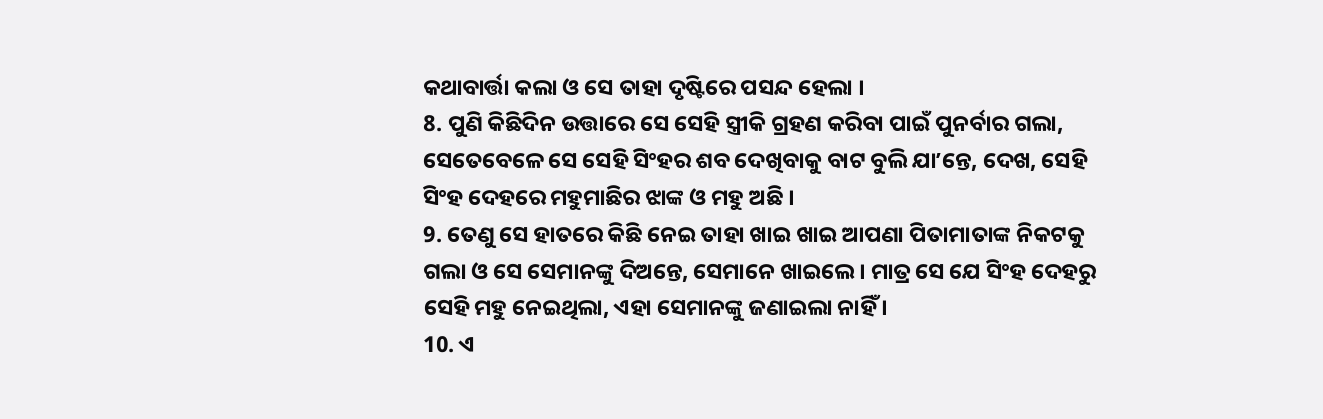କଥାବାର୍ତ୍ତା କଲା ଓ ସେ ତାହା ଦୃଷ୍ଟିରେ ପସନ୍ଦ ହେଲା ।
8. ପୁଣି କିଛିଦିନ ଉତ୍ତାରେ ସେ ସେହି ସ୍ତ୍ରୀକି ଗ୍ରହଣ କରିବା ପାଇଁ ପୁନର୍ବାର ଗଲା, ସେତେବେଳେ ସେ ସେହି ସିଂହର ଶବ ଦେଖିବାକୁ ବାଟ ବୁଲି ଯାʼନ୍ତେ, ଦେଖ, ସେହି ସିଂହ ଦେହରେ ମହୁମାଛିର ଝାଙ୍କ ଓ ମହୁ ଅଛି ।
9. ତେଣୁ ସେ ହାତରେ କିଛି ନେଇ ତାହା ଖାଇ ଖାଇ ଆପଣା ପିତାମାତାଙ୍କ ନିକଟକୁ ଗଲା ଓ ସେ ସେମାନଙ୍କୁ ଦିଅନ୍ତେ, ସେମାନେ ଖାଇଲେ । ମାତ୍ର ସେ ଯେ ସିଂହ ଦେହରୁ ସେହି ମହୁ ନେଇଥିଲା, ଏହା ସେମାନଙ୍କୁ ଜଣାଇଲା ନାହିଁ ।
10. ଏ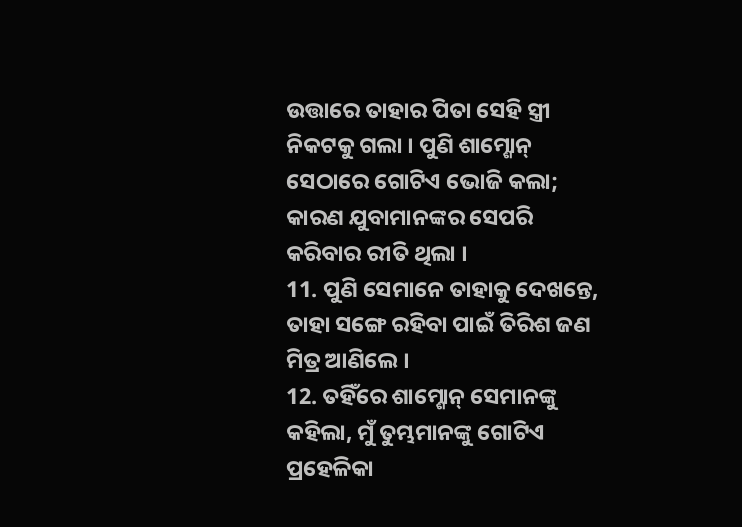ଉତ୍ତାରେ ତାହାର ପିତା ସେହି ସ୍ତ୍ରୀ ନିକଟକୁ ଗଲା । ପୁଣି ଶାମ୍ଶୋନ୍ ସେଠାରେ ଗୋଟିଏ ଭୋଜି କଲା; କାରଣ ଯୁବାମାନଙ୍କର ସେପରି କରିବାର ରୀତି ଥିଲା ।
11. ପୁଣି ସେମାନେ ତାହାକୁ ଦେଖନ୍ତେ, ତାହା ସଙ୍ଗେ ରହିବା ପାଇଁ ତିରିଶ ଜଣ ମିତ୍ର ଆଣିଲେ ।
12. ତହିଁରେ ଶାମ୍ଶୋନ୍ ସେମାନଙ୍କୁ କହିଲା, ମୁଁ ତୁମ୍ଭମାନଙ୍କୁ ଗୋଟିଏ ପ୍ରହେଳିକା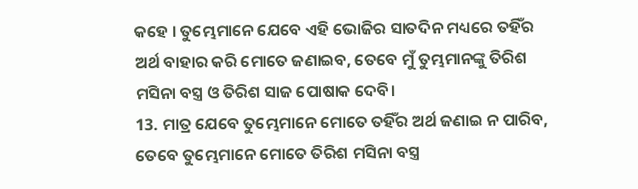କହେ । ତୁମ୍ଭେମାନେ ଯେବେ ଏହି ଭୋଜିର ସାତଦିନ ମଧ୍ୟରେ ତହିଁର ଅର୍ଥ ବାହାର କରି ମୋତେ ଜଣାଇବ, ତେବେ ମୁଁ ତୁମ୍ଭମାନଙ୍କୁ ତିରିଶ ମସିନା ବସ୍ତ୍ର ଓ ତିରିଶ ସାଜ ପୋଷାକ ଦେବି।
13. ମାତ୍ର ଯେବେ ତୁମ୍ଭେମାନେ ମୋତେ ତହିଁର ଅର୍ଥ ଜଣାଇ ନ ପାରିବ, ତେବେ ତୁମ୍ଭେମାନେ ମୋତେ ତିରିଶ ମସିନା ବସ୍ତ୍ର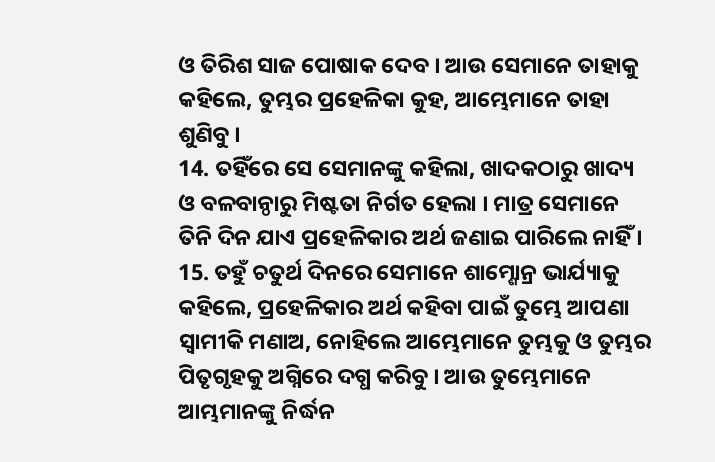ଓ ତିରିଶ ସାଜ ପୋଷାକ ଦେବ । ଆଉ ସେମାନେ ତାହାକୁ କହିଲେ, ତୁମ୍ଭର ପ୍ରହେଳିକା କୁହ, ଆମ୍ଭେମାନେ ତାହା ଶୁଣିବୁ ।
14. ତହିଁରେ ସେ ସେମାନଙ୍କୁ କହିଲା, ଖାଦକଠାରୁ ଖାଦ୍ୟ ଓ ବଳବାନ୍ଠାରୁ ମିଷ୍ଟତା ନିର୍ଗତ ହେଲା । ମାତ୍ର ସେମାନେ ତିନି ଦିନ ଯାଏ ପ୍ରହେଳିକାର ଅର୍ଥ ଜଣାଇ ପାରିଲେ ନାହିଁ ।
15. ତହୁଁ ଚତୁର୍ଥ ଦିନରେ ସେମାନେ ଶାମ୍ଶୋନ୍ର ଭାର୍ଯ୍ୟାକୁ କହିଲେ, ପ୍ରହେଳିକାର ଅର୍ଥ କହିବା ପାଇଁ ତୁମ୍ଭେ ଆପଣା ସ୍ଵାମୀକି ମଣାଅ, ନୋହିଲେ ଆମ୍ଭେମାନେ ତୁମ୍ଭକୁ ଓ ତୁମ୍ଭର ପିତୃଗୃହକୁ ଅଗ୍ନିରେ ଦଗ୍ଧ କରିବୁ । ଆଉ ତୁମ୍ଭେମାନେ ଆମ୍ଭମାନଙ୍କୁ ନିର୍ଦ୍ଧନ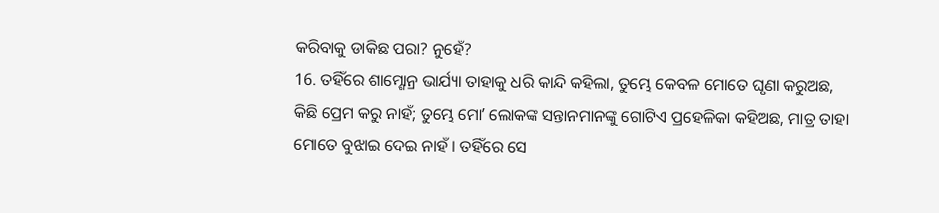କରିବାକୁ ଡାକିଛ ପରା? ନୁହେଁ?
16. ତହିଁରେ ଶାମ୍ଶୋନ୍ର ଭାର୍ଯ୍ୟା ତାହାକୁ ଧରି କାନ୍ଦି କହିଲା, ତୁମ୍ଭେ କେବଳ ମୋତେ ଘୃଣା କରୁଅଛ, କିଛି ପ୍ରେମ କରୁ ନାହଁ; ତୁମ୍ଭେ ମୋʼ ଲୋକଙ୍କ ସନ୍ତାନମାନଙ୍କୁ ଗୋଟିଏ ପ୍ରହେଳିକା କହିଅଛ, ମାତ୍ର ତାହା ମୋତେ ବୁଝାଇ ଦେଇ ନାହଁ । ତହିଁରେ ସେ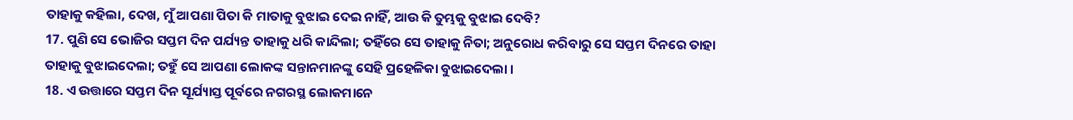ତାହାକୁ କହିଲା, ଦେଖ, ମୁଁ ଆପଣା ପିତା କି ମାତାକୁ ବୁଝାଇ ଦେଇ ନାହିଁ, ଆଉ କି ତୁମ୍ଭକୁ ବୁଝାଇ ଦେବି?
17. ପୁଣି ସେ ଭୋଜିର ସପ୍ତମ ଦିନ ପର୍ଯ୍ୟନ୍ତ ତାହାକୁ ଧରି କାନ୍ଦିଲା; ତହିଁରେ ସେ ତାହାକୁ ନିତା; ଅନୁରୋଧ କରିବାରୁ ସେ ସପ୍ତମ ଦିନରେ ତାହା ତାହାକୁ ବୁଝାଇଦେଲା; ତହୁଁ ସେ ଆପଣା ଲୋକଙ୍କ ସନ୍ତାନମାନଙ୍କୁ ସେହି ପ୍ରହେଳିକା ବୁଝାଇଦେଲା ।
18. ଏ ଉତ୍ତାରେ ସପ୍ତମ ଦିନ ସୂର୍ଯ୍ୟାସ୍ତ ପୂର୍ବରେ ନଗରସ୍ଥ ଲୋକମାନେ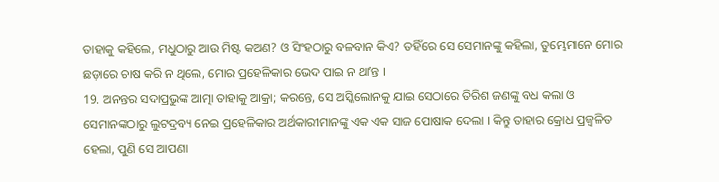ତାହାକୁ କହିଲେ, ମଧୁଠାରୁ ଆଉ ମିଷ୍ଟ କଅଣ? ଓ ସିଂହଠାରୁ ବଳବାନ କିଏ? ତହିଁରେ ସେ ସେମାନଙ୍କୁ କହିଲା, ତୁମ୍ଭେମାନେ ମୋର ଛଡ଼ାରେ ଚାଷ କରି ନ ଥିଲେ, ମୋର ପ୍ରହେଳିକାର ଭେଦ ପାଇ ନ ଥାʼନ୍ତ ।
19. ଅନନ୍ତର ସଦାପ୍ରଭୁଙ୍କ ଆତ୍ମା ତାହାକୁ ଆକ୍ରା; କରନ୍ତେ, ସେ ଅସ୍କିଲୋନକୁ ଯାଇ ସେଠାରେ ତିରିଶ ଜଣଙ୍କୁ ବଧ କଲା ଓ ସେମାନଙ୍କଠାରୁ ଲୁଟଦ୍ରବ୍ୟ ନେଇ ପ୍ରହେଳିକାର ଅର୍ଥକାରୀମାନଙ୍କୁ ଏକ ଏକ ସାଜ ପୋଷାକ ଦେଲା । କିନ୍ତୁ ତାହାର କ୍ରୋଧ ପ୍ରଜ୍ଵଳିତ ହେଲା, ପୁଣି ସେ ଆପଣା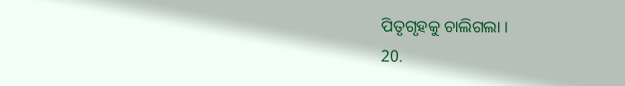ପିତୃଗୃହକୁ ଚାଲିଗଲା ।
20.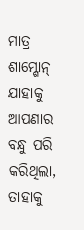ମାତ୍ର ଶାମ୍ଶୋନ୍ ଯାହାକୁ ଆପଣାର ବନ୍ଧୁ ପରି କରିଥିଲା, ତାହାକୁ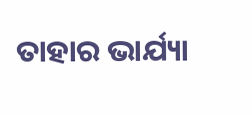ତାହାର ଭାର୍ଯ୍ୟା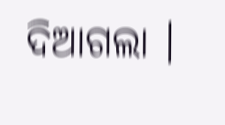ଦିଆଗଲା ।